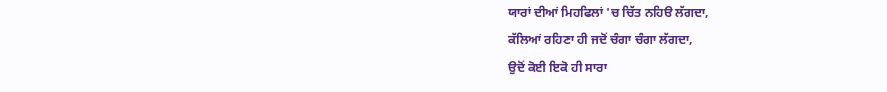ਯਾਰਾਂ ਦੀਆਂ ਮਿਹਫਿਲਾਂ 'ਚ ਚਿੱਤ ਨਹਿੳ ਲੱਗਦਾ,
ਕੱਲਿਆਂ ਰਹਿਣਾ ਹੀ ਜਦੋਂ ਚੰਗਾ ਚੰਗਾ ਲੱਗਦਾ,
ਉਦੋਂ ਕੋਈ ਇਕੋ ਹੀ ਸਾਰਾ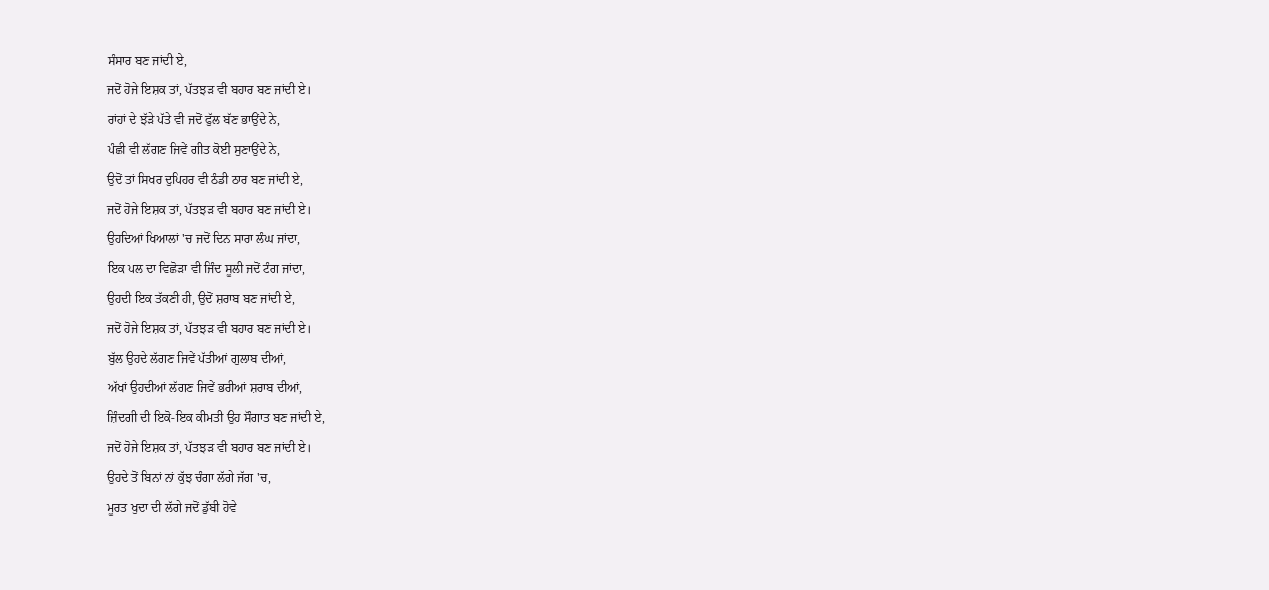ਸੰਸਾਰ ਬਣ ਜਾਂਦੀ ਏ,
ਜਦੋਂ ਹੋਜੇ ਇਸ਼ਕ ਤਾਂ, ਪੱਤਝੜ ਵੀ ਬਹਾਰ ਬਣ ਜਾਂਦੀ ਏ।
ਰਾਂਹਾਂ ਦੇ ਝੱੜੇ ਪੱਤੇ ਵੀ ਜਦੋਂ ਫੁੱਲ ਬੱਣ ਭਾਉਂਦੇ ਨੇ,
ਪੰਛੀ ਵੀ ਲੱਗਣ ਜਿਵੇਂ ਗੀਤ ਕੋਈ ਸੁਣਾਉਂਦੇ ਨੇ,
ਉਦੋਂ ਤਾਂ ਸਿਖਰ ਦੁਪਿਹਰ ਵੀ ਠੰਡੀ ਠਾਰ ਬਣ ਜਾਂਦੀ ਏ,
ਜਦੋਂ ਹੋਜੇ ਇਸ਼ਕ ਤਾਂ, ਪੱਤਝੜ ਵੀ ਬਹਾਰ ਬਣ ਜਾਂਦੀ ਏ।
ਉਹਦਿਆਂ ਖਿਆਲਾਂ 'ਚ ਜਦੋਂ ਦਿਨ ਸਾਰਾ ਲੰਘ ਜਾਂਦਾ,
ਇਕ ਪਲ ਦਾ ਵਿਛੋੜਾ ਵੀ ਜਿੰਦ ਸੂਲੀ ਜਦੋਂ ਟੰਗ ਜਾਂਦਾ,
ਉਹਦੀ ਇਕ ਤੱਕਣੀ ਹੀ, ਉਦੋਂ ਸ਼ਰਾਬ ਬਣ ਜਾਂਦੀ ਏ,
ਜਦੋਂ ਹੋਜੇ ਇਸ਼ਕ ਤਾਂ, ਪੱਤਝੜ ਵੀ ਬਹਾਰ ਬਣ ਜਾਂਦੀ ਏ।
ਬੁੱਲ ਉਹਦੇ ਲੱਗਣ ਜਿਵੇਂ ਪੱਤੀਆਂ ਗੁਲਾਬ ਦੀਆਂ,
ਅੱਖਾਂ ਉਹਦੀਆਂ ਲੱਗਣ ਜਿਵੇਂ ਭਰੀਆਂ ਸ਼ਰਾਬ ਦੀਆਂ,
ਜ਼ਿੰਦਗੀ ਦੀ ਇਕੋ-ਇਕ ਕੀਮਤੀ ਉਹ ਸੌਗਾਤ ਬਣ ਜਾਂਦੀ ਏ,
ਜਦੋਂ ਹੋਜੇ ਇਸ਼ਕ ਤਾਂ, ਪੱਤਝੜ ਵੀ ਬਹਾਰ ਬਣ ਜਾਂਦੀ ਏ।
ਉਹਦੇ ਤੋਂ ਬਿਨਾਂ ਨਾਂ ਕੁੱਝ ਚੰਗਾ ਲੱਗੇ ਜੱਗ 'ਚ,
ਮੂਰਤ ਖੁਦਾ ਦੀ ਲੱਗੇ ਜਦੋਂ ਡੁੱਬੀ ਹੋਵੇ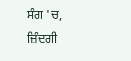ਸੰਗ 'ਚ,
ਜ਼ਿੰਦਗੀ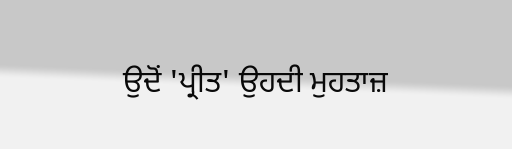ਉਦੋਂ 'ਪ੍ਰੀਤ' ਉਹਦੀ ਮੁਹਤਾਜ਼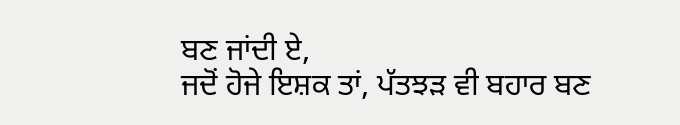ਬਣ ਜਾਂਦੀ ਏ,
ਜਦੋਂ ਹੋਜੇ ਇਸ਼ਕ ਤਾਂ, ਪੱਤਝੜ ਵੀ ਬਹਾਰ ਬਣ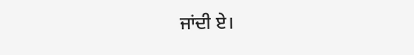ਜਾਂਦੀ ਏ।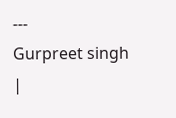---
Gurpreet singh
|